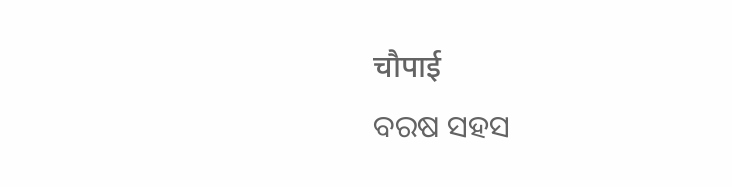चौपाई
ବରଷ ସହସ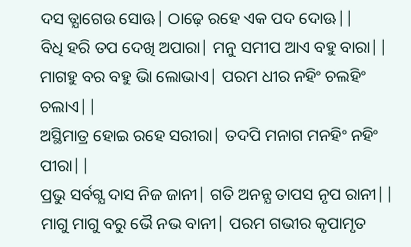ଦସ ତ୍ଯାଗେଉ ସୋଊ| ଠାଢ଼େ ରହେ ଏକ ପଦ ଦୋଊ||
ବିଧି ହରି ତପ ଦେଖି ଅପାରା| ମନୁ ସମୀପ ଆଏ ବହୁ ବାରା||
ମାଗହୁ ବର ବହୁ ଭାି ଲୋଭାଏ| ପରମ ଧୀର ନହିଂ ଚଲହିଂ ଚଲାଏ||
ଅସ୍ଥିମାତ୍ର ହୋଇ ରହେ ସରୀରା| ତଦପି ମନାଗ ମନହିଂ ନହିଂ ପୀରା||
ପ୍ରଭୁ ସର୍ବଗ୍ଯ ଦାସ ନିଜ ଜାନୀ| ଗତି ଅନନ୍ଯ ତାପସ ନୃପ ରାନୀ||
ମାଗୁ ମାଗୁ ବରୁ ଭୈ ନଭ ବାନୀ| ପରମ ଗଭୀର କୃପାମୃତ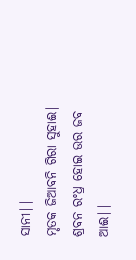ସାନୀ||
ମୃତକ ଜିଆବନି ଗିରା ସୁହାଈ| ଶ୍ରବନ ରଂଧ୍ର ହୋଇ ଉର ଜବ ଆଈ||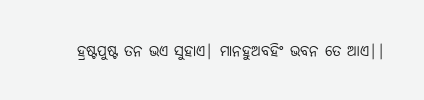ହ୍ରଷ୍ଟପୁଷ୍ଟ ତନ ଭଏ ସୁହାଏ| ମାନହୁଅବହିଂ ଭବନ ତେ ଆଏ||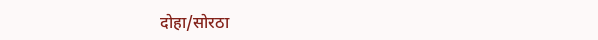दोहा/सोरठा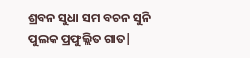ଶ୍ରବନ ସୁଧା ସମ ବଚନ ସୁନି ପୁଲକ ପ୍ରଫୁଲ୍ଲିତ ଗାତ|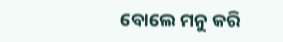ବୋଲେ ମନୁ କରି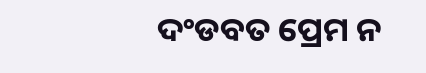ଦଂଡବତ ପ୍ରେମ ନ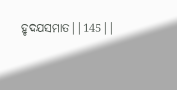ହୃଦଯସମାତ||145||